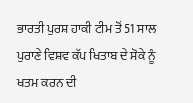ਭਾਰਤੀ ਪੁਰਸ਼ ਹਾਕੀ ਟੀਮ ਤੋਂ 51 ਸਾਲ ਪੁਰਾਣੇ ਵਿਸ਼ਵ ਕੱਪ ਖਿਤਾਬ ਦੇ ਸੋਕੇ ਨੂੰ ਖਤਮ ਕਰਨ ਦੀ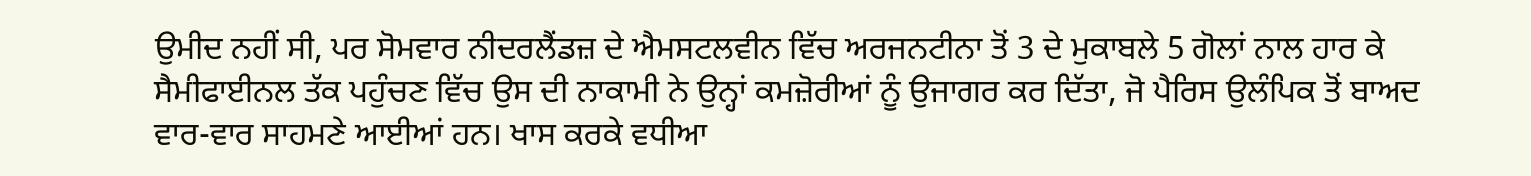ਉਮੀਦ ਨਹੀਂ ਸੀ, ਪਰ ਸੋਮਵਾਰ ਨੀਦਰਲੈਂਡਜ਼ ਦੇ ਐਮਸਟਲਵੀਨ ਵਿੱਚ ਅਰਜਨਟੀਨਾ ਤੋਂ 3 ਦੇ ਮੁਕਾਬਲੇ 5 ਗੋਲਾਂ ਨਾਲ ਹਾਰ ਕੇ ਸੈਮੀਫਾਈਨਲ ਤੱਕ ਪਹੁੰਚਣ ਵਿੱਚ ਉਸ ਦੀ ਨਾਕਾਮੀ ਨੇ ਉਨ੍ਹਾਂ ਕਮਜ਼ੋਰੀਆਂ ਨੂੰ ਉਜਾਗਰ ਕਰ ਦਿੱਤਾ, ਜੋ ਪੈਰਿਸ ਉਲੰਪਿਕ ਤੋਂ ਬਾਅਦ ਵਾਰ-ਵਾਰ ਸਾਹਮਣੇ ਆਈਆਂ ਹਨ। ਖਾਸ ਕਰਕੇ ਵਧੀਆ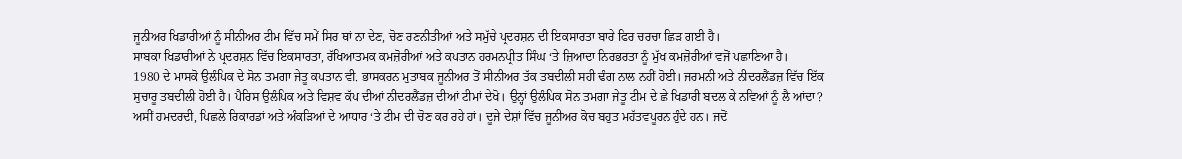ਜੂਨੀਅਰ ਖਿਡਾਰੀਆਂ ਨੂੰ ਸੀਨੀਅਰ ਟੀਮ ਵਿੱਚ ਸਮੇਂ ਸਿਰ ਥਾਂ ਨਾ ਦੇਣ, ਚੋਣ ਰਣਨੀਤੀਆਂ ਅਤੇ ਸਮੁੱਚੇ ਪ੍ਰਦਰਸ਼ਨ ਦੀ ਇਕਸਾਰਤਾ ਬਾਰੇ ਫਿਰ ਚਰਚਾ ਛਿੜ ਗਈ ਹੈ।
ਸਾਬਕਾ ਖਿਡਾਰੀਆਂ ਨੇ ਪ੍ਰਦਰਸ਼ਨ ਵਿੱਚ ਇਕਸਾਰਤਾ, ਰੱਖਿਆਤਮਕ ਕਮਜ਼ੋਰੀਆਂ ਅਤੇ ਕਪਤਾਨ ਹਰਮਨਪ੍ਰੀਤ ਸਿੰਘ ‘ਤੇ ਜ਼ਿਆਦਾ ਨਿਰਭਰਤਾ ਨੂੰ ਮੁੱਖ ਕਮਜ਼ੋਰੀਆਂ ਵਜੋਂ ਪਛਾਣਿਆ ਹੈ।
1980 ਦੇ ਮਾਸਕੋ ਉਲੰਪਿਕ ਦੇ ਸੋਨ ਤਮਗਾ ਜੇਤੂ ਕਪਤਾਨ ਵੀ. ਭਾਸਕਰਨ ਮੁਤਾਬਕ ਜੂਨੀਅਰ ਤੋਂ ਸੀਨੀਅਰ ਤੱਕ ਤਬਦੀਲੀ ਸਹੀ ਢੰਗ ਨਾਲ ਨਹੀਂ ਹੋਈ। ਜਰਮਨੀ ਅਤੇ ਨੀਦਰਲੈਂਡਜ਼ ਵਿੱਚ ਇੱਕ ਸੁਚਾਰੂ ਤਬਦੀਲੀ ਹੋਈ ਹੈ। ਪੈਰਿਸ ਉਲੰਪਿਕ ਅਤੇ ਵਿਸ਼ਵ ਕੱਪ ਦੀਆਂ ਨੀਦਰਲੈਂਡਜ਼ ਦੀਆਂ ਟੀਮਾਂ ਦੇਖੋ। ਉਨ੍ਹਾਂ ਉਲੰਪਿਕ ਸੋਨ ਤਮਗਾ ਜੇਤੂ ਟੀਮ ਦੇ ਛੇ ਖਿਡਾਰੀ ਬਦਲ ਕੇ ਨਵਿਆਂ ਨੂੰ ਲੈ ਆਂਦਾ?
ਅਸੀਂ ਹਮਦਰਦੀ, ਪਿਛਲੇ ਰਿਕਾਰਡਾਂ ਅਤੇ ਅੰਕੜਿਆਂ ਦੇ ਆਧਾਰ ‘ਤੇ ਟੀਮ ਦੀ ਚੋਣ ਕਰ ਰਹੇ ਹਾਂ। ਦੂਜੇ ਦੇਸ਼ਾਂ ਵਿੱਚ ਜੂਨੀਅਰ ਕੋਚ ਬਹੁਤ ਮਹੱਤਵਪੂਰਨ ਹੁੰਦੇ ਹਨ। ਜਦੋਂ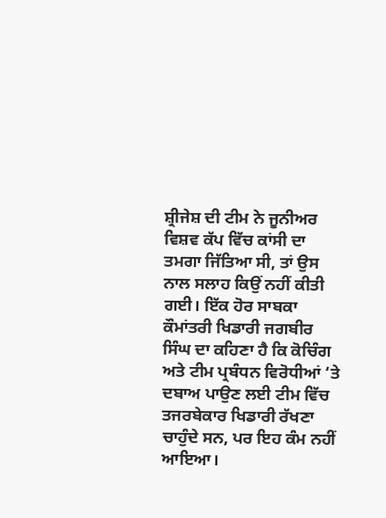ਸ਼੍ਰੀਜੇਸ਼ ਦੀ ਟੀਮ ਨੇ ਜੂਨੀਅਰ ਵਿਸ਼ਵ ਕੱਪ ਵਿੱਚ ਕਾਂਸੀ ਦਾ ਤਮਗਾ ਜਿੱਤਿਆ ਸੀ, ਤਾਂ ਉਸ ਨਾਲ ਸਲਾਹ ਕਿਉਂ ਨਹੀਂ ਕੀਤੀ ਗਈ। ਇੱਕ ਹੋਰ ਸਾਬਕਾ ਕੌਮਾਂਤਰੀ ਖਿਡਾਰੀ ਜਗਬੀਰ ਸਿੰਘ ਦਾ ਕਹਿਣਾ ਹੈ ਕਿ ਕੋਚਿੰਗ ਅਤੇ ਟੀਮ ਪ੍ਰਬੰਧਨ ਵਿਰੋਧੀਆਂ ‘ਤੇ ਦਬਾਅ ਪਾਉਣ ਲਈ ਟੀਮ ਵਿੱਚ ਤਜਰਬੇਕਾਰ ਖਿਡਾਰੀ ਰੱਖਣਾ ਚਾਹੁੰਦੇ ਸਨ, ਪਰ ਇਹ ਕੰਮ ਨਹੀਂ ਆਇਆ।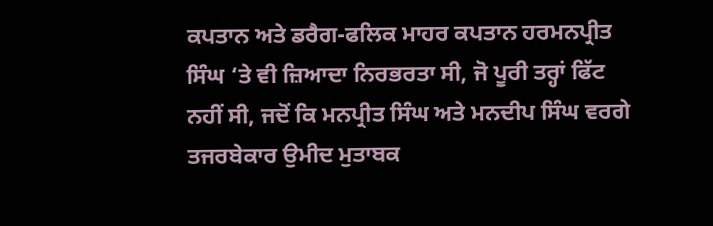ਕਪਤਾਨ ਅਤੇ ਡਰੈਗ-ਫਲਿਕ ਮਾਹਰ ਕਪਤਾਨ ਹਰਮਨਪ੍ਰੀਤ ਸਿੰਘ ‘ਤੇ ਵੀ ਜ਼ਿਆਦਾ ਨਿਰਭਰਤਾ ਸੀ, ਜੋ ਪੂਰੀ ਤਰ੍ਹਾਂ ਫਿੱਟ ਨਹੀਂ ਸੀ, ਜਦੋਂ ਕਿ ਮਨਪ੍ਰੀਤ ਸਿੰਘ ਅਤੇ ਮਨਦੀਪ ਸਿੰਘ ਵਰਗੇ ਤਜਰਬੇਕਾਰ ਉਮੀਦ ਮੁਤਾਬਕ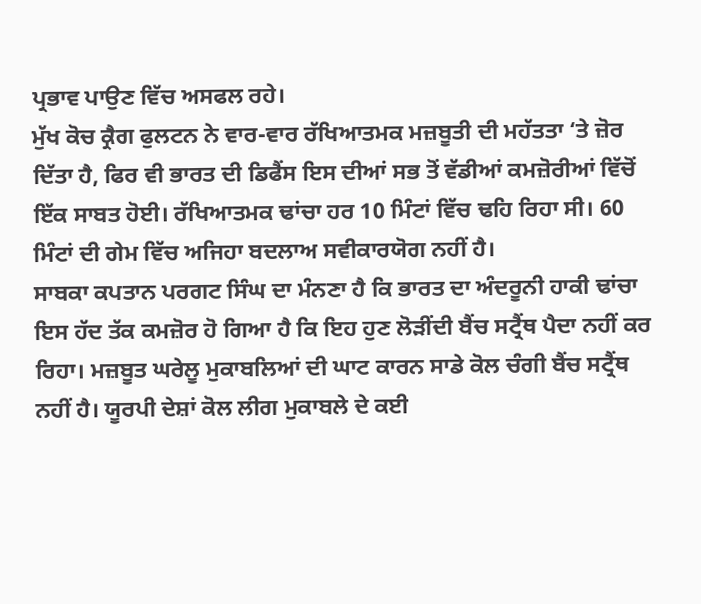ਪ੍ਰਭਾਵ ਪਾਉਣ ਵਿੱਚ ਅਸਫਲ ਰਹੇ।
ਮੁੱਖ ਕੋਚ ਕ੍ਰੈਗ ਫੁਲਟਨ ਨੇ ਵਾਰ-ਵਾਰ ਰੱਖਿਆਤਮਕ ਮਜ਼ਬੂਤੀ ਦੀ ਮਹੱਤਤਾ ‘ਤੇ ਜ਼ੋਰ ਦਿੱਤਾ ਹੈ, ਫਿਰ ਵੀ ਭਾਰਤ ਦੀ ਡਿਫੈਂਸ ਇਸ ਦੀਆਂ ਸਭ ਤੋਂ ਵੱਡੀਆਂ ਕਮਜ਼ੋਰੀਆਂ ਵਿੱਚੋਂ ਇੱਕ ਸਾਬਤ ਹੋਈ। ਰੱਖਿਆਤਮਕ ਢਾਂਚਾ ਹਰ 10 ਮਿੰਟਾਂ ਵਿੱਚ ਢਹਿ ਰਿਹਾ ਸੀ। 60 ਮਿੰਟਾਂ ਦੀ ਗੇਮ ਵਿੱਚ ਅਜਿਹਾ ਬਦਲਾਅ ਸਵੀਕਾਰਯੋਗ ਨਹੀਂ ਹੈ।
ਸਾਬਕਾ ਕਪਤਾਨ ਪਰਗਟ ਸਿੰਘ ਦਾ ਮੰਨਣਾ ਹੈ ਕਿ ਭਾਰਤ ਦਾ ਅੰਦਰੂਨੀ ਹਾਕੀ ਢਾਂਚਾ ਇਸ ਹੱਦ ਤੱਕ ਕਮਜ਼ੋਰ ਹੋ ਗਿਆ ਹੈ ਕਿ ਇਹ ਹੁਣ ਲੋੜੀਂਦੀ ਬੈਂਚ ਸਟ੍ਰੈਂਥ ਪੈਦਾ ਨਹੀਂ ਕਰ ਰਿਹਾ। ਮਜ਼ਬੂਤ ਘਰੇਲੂ ਮੁਕਾਬਲਿਆਂ ਦੀ ਘਾਟ ਕਾਰਨ ਸਾਡੇ ਕੋਲ ਚੰਗੀ ਬੈਂਚ ਸਟ੍ਰੈਂਥ ਨਹੀਂ ਹੈ। ਯੂਰਪੀ ਦੇਸ਼ਾਂ ਕੋਲ ਲੀਗ ਮੁਕਾਬਲੇ ਦੇ ਕਈ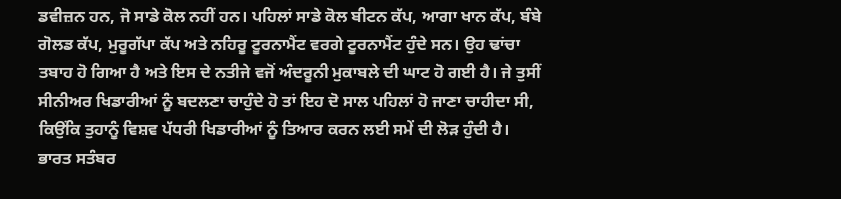ਡਵੀਜ਼ਨ ਹਨ, ਜੋ ਸਾਡੇ ਕੋਲ ਨਹੀਂ ਹਨ। ਪਹਿਲਾਂ ਸਾਡੇ ਕੋਲ ਬੀਟਨ ਕੱਪ, ਆਗਾ ਖਾਨ ਕੱਪ, ਬੰਬੇ ਗੋਲਡ ਕੱਪ, ਮੁਰੂਗੱਪਾ ਕੱਪ ਅਤੇ ਨਹਿਰੂ ਟੂਰਨਾਮੈਂਟ ਵਰਗੇ ਟੂਰਨਾਮੈਂਟ ਹੁੰਦੇ ਸਨ। ਉਹ ਢਾਂਚਾ ਤਬਾਹ ਹੋ ਗਿਆ ਹੈ ਅਤੇ ਇਸ ਦੇ ਨਤੀਜੇ ਵਜੋਂ ਅੰਦਰੂਨੀ ਮੁਕਾਬਲੇ ਦੀ ਘਾਟ ਹੋ ਗਈ ਹੈ। ਜੇ ਤੁਸੀਂ ਸੀਨੀਅਰ ਖਿਡਾਰੀਆਂ ਨੂੰ ਬਦਲਣਾ ਚਾਹੁੰਦੇ ਹੋ ਤਾਂ ਇਹ ਦੋ ਸਾਲ ਪਹਿਲਾਂ ਹੋ ਜਾਣਾ ਚਾਹੀਦਾ ਸੀ, ਕਿਉਂਕਿ ਤੁਹਾਨੂੰ ਵਿਸ਼ਵ ਪੱਧਰੀ ਖਿਡਾਰੀਆਂ ਨੂੰ ਤਿਆਰ ਕਰਨ ਲਈ ਸਮੇਂ ਦੀ ਲੋੜ ਹੁੰਦੀ ਹੈ।
ਭਾਰਤ ਸਤੰਬਰ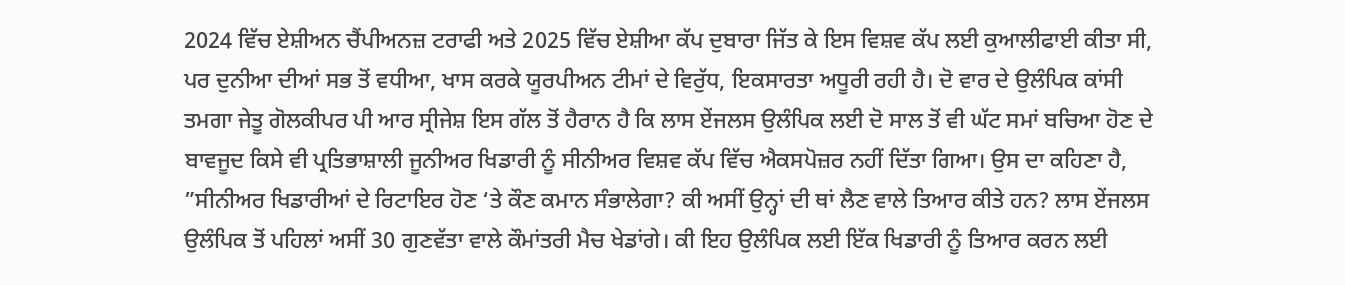2024 ਵਿੱਚ ਏਸ਼ੀਅਨ ਚੈਂਪੀਅਨਜ਼ ਟਰਾਫੀ ਅਤੇ 2025 ਵਿੱਚ ਏਸ਼ੀਆ ਕੱਪ ਦੁਬਾਰਾ ਜਿੱਤ ਕੇ ਇਸ ਵਿਸ਼ਵ ਕੱਪ ਲਈ ਕੁਆਲੀਫਾਈ ਕੀਤਾ ਸੀ, ਪਰ ਦੁਨੀਆ ਦੀਆਂ ਸਭ ਤੋਂ ਵਧੀਆ, ਖਾਸ ਕਰਕੇ ਯੂਰਪੀਅਨ ਟੀਮਾਂ ਦੇ ਵਿਰੁੱਧ, ਇਕਸਾਰਤਾ ਅਧੂਰੀ ਰਹੀ ਹੈ। ਦੋ ਵਾਰ ਦੇ ਉਲੰਪਿਕ ਕਾਂਸੀ ਤਮਗਾ ਜੇਤੂ ਗੋਲਕੀਪਰ ਪੀ ਆਰ ਸ੍ਰੀਜੇਸ਼ ਇਸ ਗੱਲ ਤੋਂ ਹੈਰਾਨ ਹੈ ਕਿ ਲਾਸ ਏਂਜਲਸ ਉਲੰਪਿਕ ਲਈ ਦੋ ਸਾਲ ਤੋਂ ਵੀ ਘੱਟ ਸਮਾਂ ਬਚਿਆ ਹੋਣ ਦੇ ਬਾਵਜੂਦ ਕਿਸੇ ਵੀ ਪ੍ਰਤਿਭਾਸ਼ਾਲੀ ਜੂਨੀਅਰ ਖਿਡਾਰੀ ਨੂੰ ਸੀਨੀਅਰ ਵਿਸ਼ਵ ਕੱਪ ਵਿੱਚ ਐਕਸਪੋਜ਼ਰ ਨਹੀਂ ਦਿੱਤਾ ਗਿਆ। ਉਸ ਦਾ ਕਹਿਣਾ ਹੈ, ”ਸੀਨੀਅਰ ਖਿਡਾਰੀਆਂ ਦੇ ਰਿਟਾਇਰ ਹੋਣ ‘ਤੇ ਕੌਣ ਕਮਾਨ ਸੰਭਾਲੇਗਾ? ਕੀ ਅਸੀਂ ਉਨ੍ਹਾਂ ਦੀ ਥਾਂ ਲੈਣ ਵਾਲੇ ਤਿਆਰ ਕੀਤੇ ਹਨ? ਲਾਸ ਏਂਜਲਸ ਉਲੰਪਿਕ ਤੋਂ ਪਹਿਲਾਂ ਅਸੀਂ 30 ਗੁਣਵੱਤਾ ਵਾਲੇ ਕੌਮਾਂਤਰੀ ਮੈਚ ਖੇਡਾਂਗੇ। ਕੀ ਇਹ ਉਲੰਪਿਕ ਲਈ ਇੱਕ ਖਿਡਾਰੀ ਨੂੰ ਤਿਆਰ ਕਰਨ ਲਈ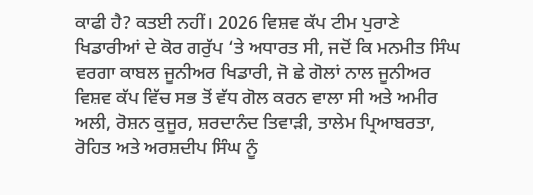ਕਾਫੀ ਹੈ? ਕਤਈ ਨਹੀਂ। 2026 ਵਿਸ਼ਵ ਕੱਪ ਟੀਮ ਪੁਰਾਣੇ ਖਿਡਾਰੀਆਂ ਦੇ ਕੋਰ ਗਰੁੱਪ ‘ਤੇ ਅਧਾਰਤ ਸੀ, ਜਦੋਂ ਕਿ ਮਨਮੀਤ ਸਿੰਘ ਵਰਗਾ ਕਾਬਲ ਜੂਨੀਅਰ ਖਿਡਾਰੀ, ਜੋ ਛੇ ਗੋਲਾਂ ਨਾਲ ਜੂਨੀਅਰ ਵਿਸ਼ਵ ਕੱਪ ਵਿੱਚ ਸਭ ਤੋਂ ਵੱਧ ਗੋਲ ਕਰਨ ਵਾਲਾ ਸੀ ਅਤੇ ਅਮੀਰ ਅਲੀ, ਰੋਸ਼ਨ ਕੁਜੂਰ, ਸ਼ਰਦਾਨੰਦ ਤਿਵਾੜੀ, ਤਾਲੇਮ ਪ੍ਰਿਆਬਰਤਾ, ਰੋਹਿਤ ਅਤੇ ਅਰਸ਼ਦੀਪ ਸਿੰਘ ਨੂੰ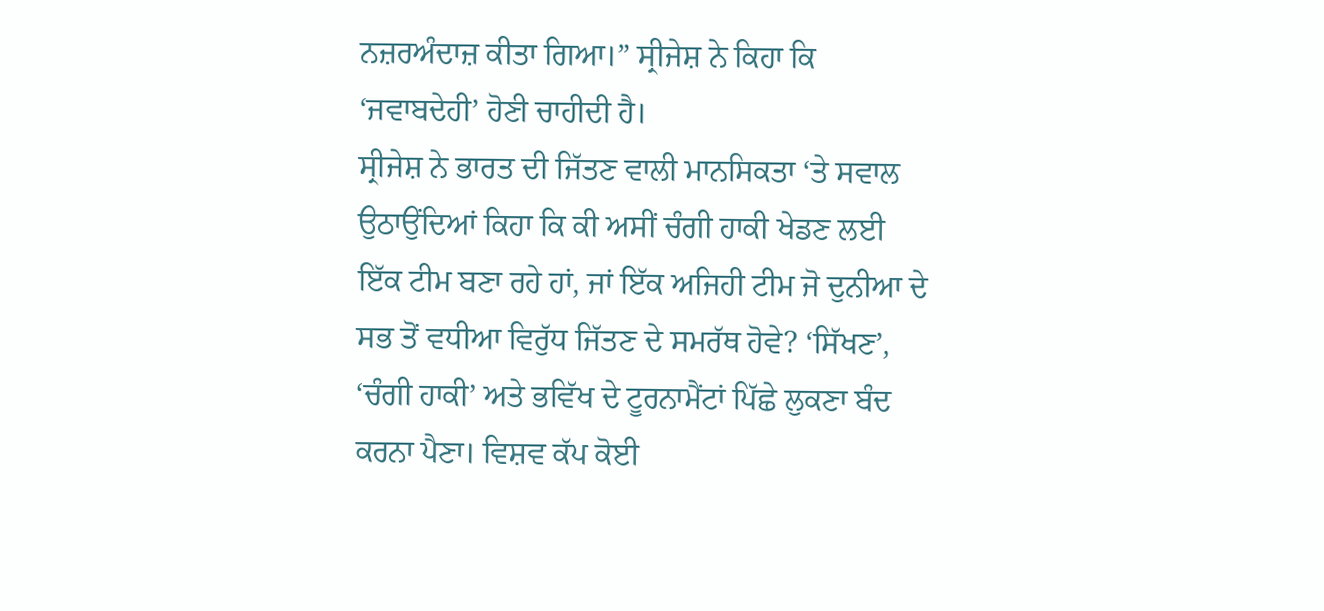ਨਜ਼ਰਅੰਦਾਜ਼ ਕੀਤਾ ਗਿਆ।” ਸ੍ਰੀਜੇਸ਼ ਨੇ ਕਿਹਾ ਕਿ ‘ਜਵਾਬਦੇਹੀ’ ਹੋਣੀ ਚਾਹੀਦੀ ਹੈ।
ਸ੍ਰੀਜੇਸ਼ ਨੇ ਭਾਰਤ ਦੀ ਜਿੱਤਣ ਵਾਲੀ ਮਾਨਸਿਕਤਾ ‘ਤੇ ਸਵਾਲ ਉਠਾਉਂਦਿਆਂ ਕਿਹਾ ਕਿ ਕੀ ਅਸੀਂ ਚੰਗੀ ਹਾਕੀ ਖੇਡਣ ਲਈ ਇੱਕ ਟੀਮ ਬਣਾ ਰਹੇ ਹਾਂ, ਜਾਂ ਇੱਕ ਅਜਿਹੀ ਟੀਮ ਜੋ ਦੁਨੀਆ ਦੇ ਸਭ ਤੋਂ ਵਧੀਆ ਵਿਰੁੱਧ ਜਿੱਤਣ ਦੇ ਸਮਰੱਥ ਹੋਵੇ? ‘ਸਿੱਖਣ’, ‘ਚੰਗੀ ਹਾਕੀ’ ਅਤੇ ਭਵਿੱਖ ਦੇ ਟੂਰਨਾਮੈਂਟਾਂ ਪਿੱਛੇ ਲੁਕਣਾ ਬੰਦ ਕਰਨਾ ਪੈਣਾ। ਵਿਸ਼ਵ ਕੱਪ ਕੋਈ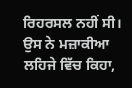ਰਿਹਰਸਲ ਨਹੀਂ ਸੀ। ਉਸ ਨੇ ਮਜ਼ਾਕੀਆ ਲਹਿਜੇ ਵਿੱਚ ਕਿਹਾ,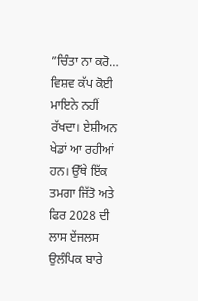”ਚਿੰਤਾ ਨਾ ਕਰੋ… ਵਿਸ਼ਵ ਕੱਪ ਕੋਈ ਮਾਇਨੇ ਨਹੀਂ ਰੱਖਦਾ। ਏਸ਼ੀਅਨ ਖੇਡਾਂ ਆ ਰਹੀਆਂ ਹਨ। ਉੱਥੇ ਇੱਕ ਤਮਗਾ ਜਿੱਤੋ ਅਤੇ ਫਿਰ 2028 ਦੀ ਲਾਸ ਏਂਜਲਸ ਉਲੰਪਿਕ ਬਾਰੇ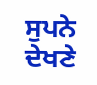ਸੁਪਨੇ ਦੇਖਣੇ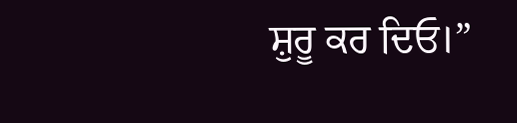ਸ਼ੁਰੂ ਕਰ ਦਿਓ।”